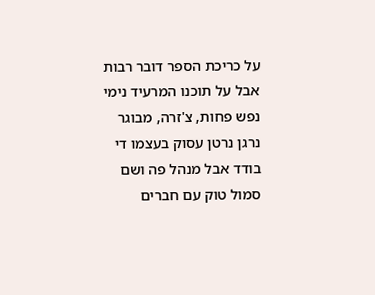על כריכת הספר דובר רבות אבל על תוכנו המרעיד נימי נפש פחות, צ'זרה, מבוגר נרגן נרטן עסוק בעצמו די בודד אבל מנהל פה ושם סמול טוק עם חברים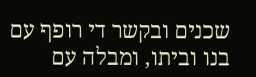שכנים ובקשר די רופף עם בנו וביתו, ומבלה עם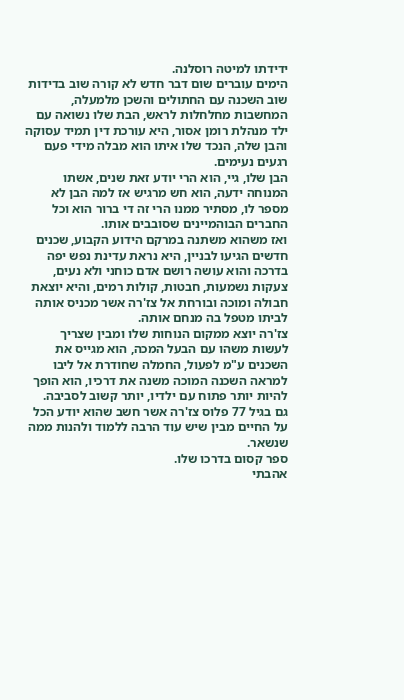ידידתו למיטה רוסלנה.
הימים עוברים שום דבר חדש לא קורה שוב בדידות שוב השכנה עם החתולים והשכן מלמעלה, המחשבות מחלחלות לראש, הבת שלו נשואה עם ילד מנהלת רומן אסור, היא עורכת דין תמיד עסוקה והבן שלה, הנכד שלו איתו הוא מבלה מידי פעם רגעים נעימים.
הבן שלו, גיי, הוא הרי יודע זאת שנים, אשתו המנוחה ידעה, הוא חש מרגיש אז למה הבן לא מספר לו, מסתיר ממנו הרי זה די ברור הוא וכל החברים הבוהמיינים שסובבים אותו.
ואז משהוא משתנה במרקם הידוע הקבוע, שכנים חדשים הגיעו לבניין, היא נראת עדינת נפש יפה בדרכה והוא עושה רושם אדם כוחני ולא נעים, צעקות נשמעות, חבטות, קולות רמים, והיא יוצאת חבולה ומוכה ובורחת אל צז'רה אשר מכניס אותה לביתו מטפל בה מנחם אותה.
צז'רה יוצא ממקום הנוחות שלו ומבין שצריך לעשות משהו עם הבעל המכה, הוא מגייס את השכנים ע"מ לפעול, החמלה שחודרת אל ליבו למראה השכנה המוכה משנה את דרכיו, הוא הופך להיות יותר פתוח עם ילדיו, יותר קשוב לסביבה.
גם בגיל 77 פלוס צז'רה אשר חשב שהוא יודע הכל על החיים מבין שיש עוד הרבה ללמוד ולהנות ממה שנשאר.
ספר קסום בדרכו שלו.
אהבתי